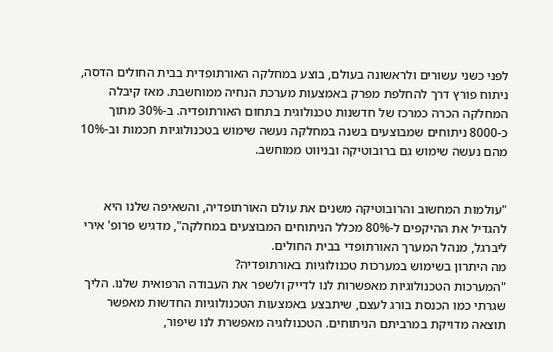לפני כשני עשורים ולראשונה בעולם, בוצע במחלקה האורתופדית בבית החולים הדסה, ניתוח פורץ דרך להחלפת מפרק באמצעות מערכת הנחיה ממוחשבת. מאז קיבלה המחלקה הכרה כמרכז של חדשנות טכנולוגית בתחום האורתופדיה. ב-30% מתוך כ-8000 ניתוחים שמבוצעים בשנה במחלקה נעשה שימוש בטכנולוגיות חכמות וב-10% מהם נעשה שימוש גם ברובוטיקה ובניווט ממוחשב.


"עולמות המחשוב והרובוטיקה משנים את עולם האורתופדיה, והשאיפה שלנו היא להגדיל את ההיקפים ל-80% מכלל הניתוחים המבוצעים במחלקה", מדגיש פרופ' אירי ליברגל, מנהל המערך האורתופדי בבית החולים.
מה היתרון בשימוש במערכות טכנולוגיות באורתופדיה?
"המערכות הטכנולוגיות מאפשרות לנו לדייק ולשפר את העבודה הרפואית שלנו. הליך שגרתי כמו הכנסת בורג לעצם, שיתבצע באמצעות הטכנולוגיות החדשות מאפשר תוצאה מדויקת במרביתם הניתוחים. הטכנולוגיה מאפשרת לנו שיפור,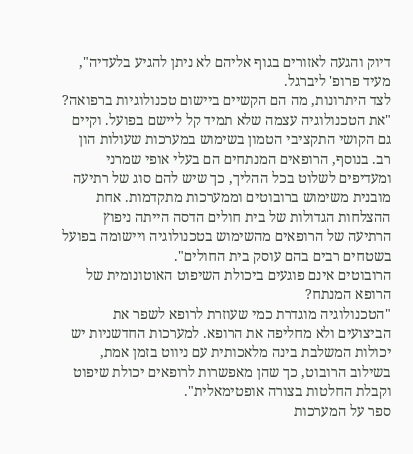דיוק והגעה לאזורים בגוף אליהם לא ניתן להגיע בלעדיה", מעיד פרופ' ליברגל.
לצד היתרונות, מה הם הקשיים ביישום טכנולוגיות ברפואה?
"את הטכנולוגיה עצמה שלא תמיד קל ליישם בפועל. וקיים גם הקושי התקציבי הטמון בשימוש במערכות שעולות הון רב. בנוסף, הרופאים המנתחים הם בעלי אופי שמרני ומעדיפים לשלוט בכל ההליך, כך שיש להם סוג של רתיעה מובנית משימוש ברובוטים וממערכות מתקדמות. אחת ההצלחות הגדולות של בית חולים הדסה הייתה ניפוץ הרתיעה של הרופאים מהשימוש בטכנולוגיה ויישומה בפועל בשטחים רבים בהם עוסק בית החולים".
הרובוטים אינם פוגעים ביכולת השיפוט האוטונומית של הרופא המנתח?
"הטכנולוגיה מוגדרת כמי שעוזרת לרופא לשפר את הביצועים ולא מחליפה את הרופא. למערכות החדשניות יש יכולות המשלבת בינה מלאכותית עם ניווט בזמן אמת, בשילוב הרובוט, כך שהן מאפשרות לרופאים יכולת שיפוט וקבלת החלטות בצורה אופטימאלית".
ספר על המערכות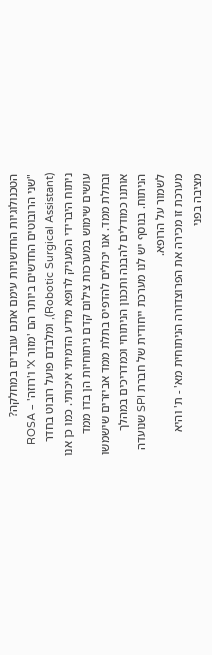הטכנולוגיות החדשניות עימם אתם עובדים במחלקה?
"שני הרובוטים החדשים ביותר הם 'מזור X' ו'רוזה' – ROSA (Robotic Surgical Assistant), ומלבדם פועל רובוט בחדר ניתוח היברידי המעניק לרופא מידע הדמיתי איכותי. כמו כן אנו עושים שימוש במערכות צילום קדם ניתוחיות הן בדו ממד ובתלת ממד. אנו יכולים להדפיס בתלת ממד אביזרים שישמשו אותנו כמודלים להבנה ותכנון הניתוחי וכמדריכים במהלך הניתוח. בנוסף יש לנו מערכת ייחודית של חברת SPI שנועדה לשמור על הרופא.
מערכת זו מכירה את הפרוצדורה הניתוחית מא' - ת' והיא מציבה בפני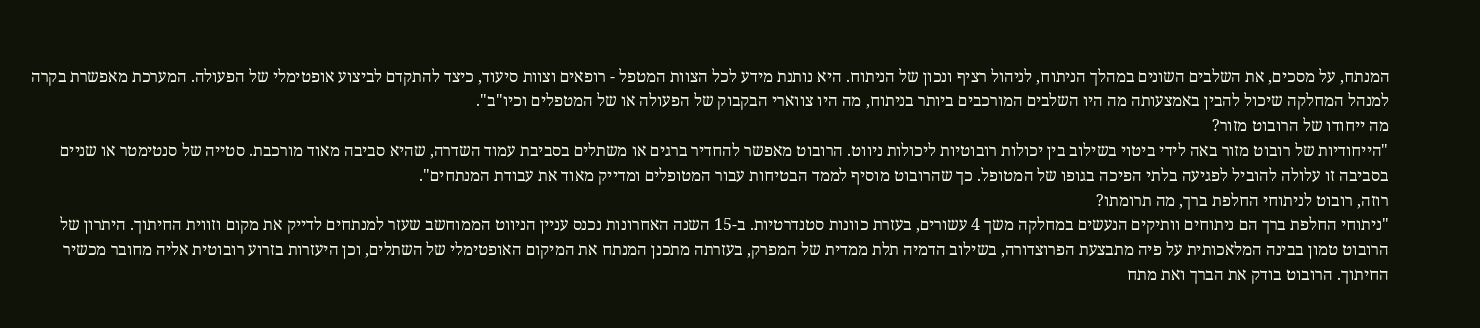המנתח, על מסכים, את השלבים השונים במהלך הניתוח, לניהול רציף ונכון של הניתוח. היא נותנת מידע לכל הצוות המטפל - רופאים וצוות סיעוד, כיצד להתקדם לביצוע אופטימלי של הפעולה. המערכת מאפשרת בקרה למנהל המחלקה שיכול להבין באמצעותה מה היו השלבים המורכבים ביותר בניתוח, מה היו צווארי הבקבוק של הפעולה או של המטפלים וכיו"ב".
מה ייחודו של הרובוט מזור?
"הייחודיות של רובוט מזור באה לידי ביטוי בשילוב בין יכולות רובוטיות ליכולות ניווט. הרובוט מאפשר להחדיר ברגים או משתלים בסביבת עמוד השדרה, שהיא סביבה מאוד מורכבת. סטייה של סנטימטר או שניים בסביבה זו עלולה להוביל לפגיעה בלתי הפיכה בגופו של המטופל. כך שהרובוט מוסיף לממד הבטיחות עבור המטופלים ומדייק מאוד את עבודת המנתחים".
רוזה, רובוט לניתוחי החלפת ברך, מה תרומתו?
"ניתוחי החלפת ברך הם ניתוחים וותיקים הנעשים במחלקה משך 4 עשורים, בעזרת כוונות סטנדרטיות. ב-15 השנה האחרונות נכנס עניין הניווט הממוחשב שעזר למנתחים לדייק את מקום וזווית החיתוך. היתרון של הרובוט טמון בבינה המלאכותית על פיה מתבצעת הפרוצדורה, בשילוב הדמיה תלת ממדית של המפרק, בעזרתה מתכנן המנתח את המיקום האופטימלי של השתלים, וכן היעזרות בזרוע רובוטית אליה מחובר מכשיר החיתוך. הרובוט בודק את הברך ואת מתח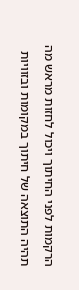הרקמות לפני החיתוך ויכול לחזות מראש מה תהיה התוצאה של חיתוך במקומות ובזוויות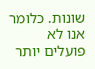שונות. כלומר אנו לא פועלים יותר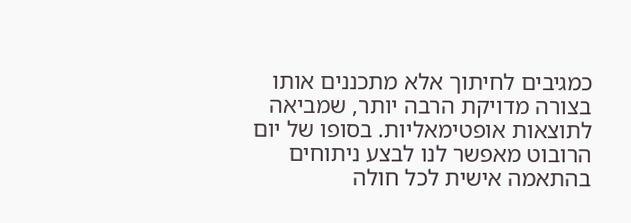כמגיבים לחיתוך אלא מתכננים אותו בצורה מדויקת הרבה יותר, שמביאה לתוצאות אופטימאליות. בסופו של יום הרובוט מאפשר לנו לבצע ניתוחים בהתאמה אישית לכל חולה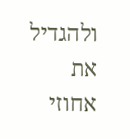ולהגדיל את אחוזי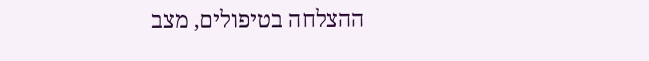ההצלחה בטיפולים, מצב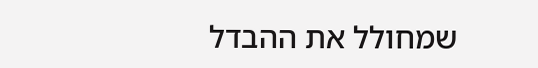שמחולל את ההבדל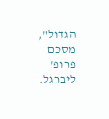הגדול", מסכם פרופ' ליברגל.